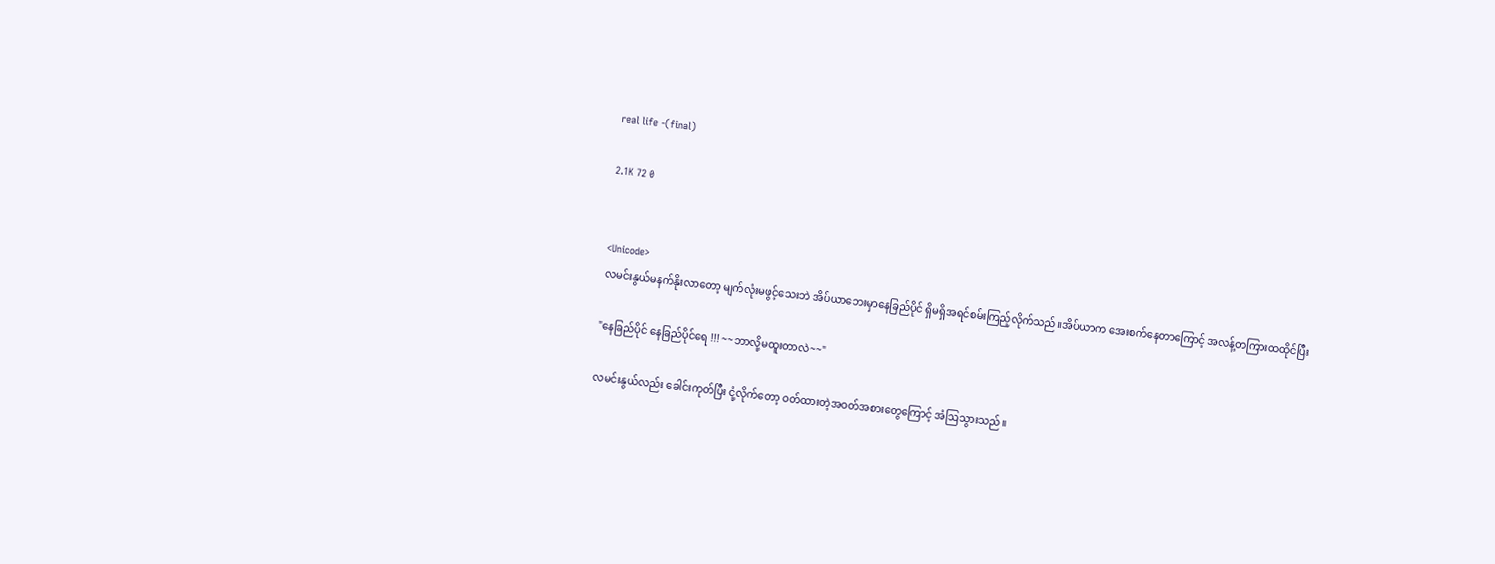real life -(final)

2.1K 72 0


<Unicode>
လမင်းနွယ်မနက်နိုးလာတော့ မျက်လုံးမဖွင့်သေးဘဲ အိပ်ယာ‌ဘေးမှာနေခြည်ပိုင် ရှိမရှိအရင်စမ်းကြည့်လိုက်သည်။အိပ်ယာက အေးစက်နေတာကြောင့် အလန့်တကြားထထိုင်ပြီး

"နေခြည်ပိုင် နေခြည်ပိုင်ရေ !!! ~~ဘာလို့မထူးတာလဲ~~"

လမင်းနွယ်လည်း ခေါင်းကုတ်ပြီး ငုံ့လိုက်တော့ ဝတ်ထားတဲ့အဝတ်အစားတွေကြောင့် အံဩသွားသည်။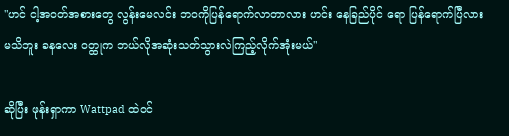"ဟင် ငါ့အဝတ်အစားတွေ လွန်းမေလင်း ဘဝကိုပြန်ရောက်လာတာလား ဟင်း နေခြည်ပိုင် ရော ပြန်ရောက်ပြီလားမသိဘူး ခနလေး ဝတ္ထုက ဘယ်လိုအဆုံးသတ်သွားလဲကြည့်လိုက်အုံးမယ်"

ဆိုပြီး ဖုန်းရှာကာ Wattpad ထဲဝင်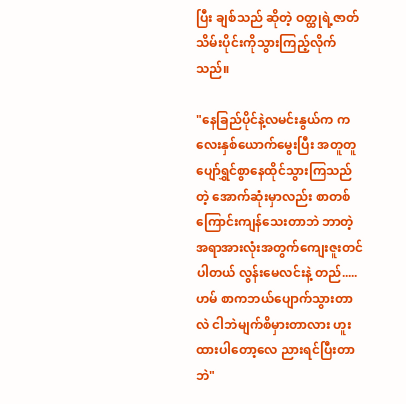ပြီး ချစ်သည် ဆိုတဲ့ ဝတ္ထုရဲ့ဇာတ်သိမ်းပိုင်းကိုသွားကြည့်လိုက်သည်။

"နေခြည်ပိုင်နဲ့လမင်းနွယ်က ကလေးနှစ်ယောက်မွေးပြီး အတူတူပျော်ရွှင်စွာနေထိုင်သွားကြသည် တဲ့ အောက်ဆုံးမှာလည်း စာတစ်ကြောင်းကျန်သေးတာဘဲ ဘာတဲ့ အရာအားလုံးအတွက်ကျေးဇူးတင်ပါတယ် လွန်းမေလင်းနဲ့ တည်..... ဟမ် စာကဘယ်ပျောက်သွားတာလဲ ငါဘဲမျက်စိမှားတာလား ဟူးထားပါတော့လေ ညားရင်ပြီးတာဘဲ"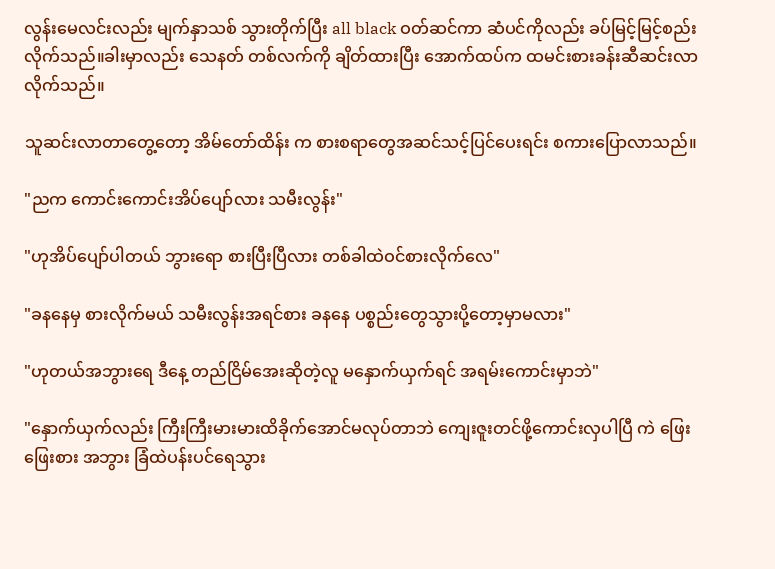လွန်းမေလင်းလည်း မျက်နှာသစ် သွားတိုက်ပြီး all black ဝတ်ဆင်ကာ ဆံပင်ကိုလည်း ခပ်မြင့်မြင့်စည်းလိုက်သည်။ခါးမှာလည်း သေနတ် တစ်လက်ကို ချိတ်ထားပြီး အောက်ထပ်က ထမင်းစားခန်းဆီဆင်းလာလိုက်သည်။

သူဆင်းလာတာတွေ့တော့ အိမ်တော်ထိန်း က စားစရာတွေအဆင်သင့်ပြင်ပေးရင်း စကားပြောလာသည်။

"ညက ကောင်းကောင်းအိပ်ပျော်လား ‌သမီးလွန်း"

"ဟုအိပ်ပျော်ပါတယ် ဘွားရော စားပြီးပြီလား တစ်ခါထဲဝင်စားလိုက်လေ"

"ခနနေမှ စားလိုက်မယ် သမီးလွန်းအရင်စား ခနနေ ပစ္စည်းတွေသွားပို့တော့မှာမလား"

"ဟုတယ်အဘွားရေ ဒီနေ့ တည်ငြိမ်အေးဆိုတဲ့လူ မနှောက်ယှက်ရင် အရမ်းကောင်းမှာဘဲ"

"နှောက်ယှက်လည်း ကြီးကြီးမားမားထိခိုက်အောင်မလုပ်တာဘဲ ကျေးဇူးတင်ဖို့ကောင်းလှပါပြီ ‌ကဲ ဖြေးဖြေးစား အဘွား ခြံထဲပန်းပင်ရေသွား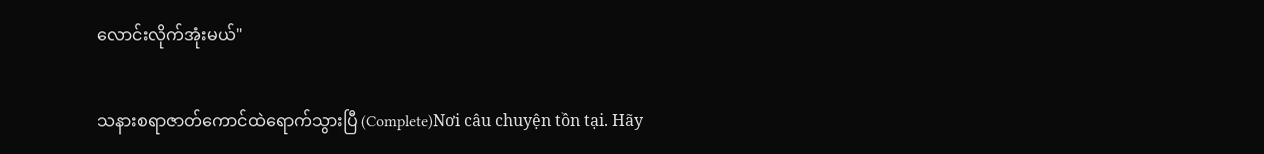လောင်းလိုက်အုံးမယ်"

သနားစရာဇာတ်ကောင်ထဲရောက်သွားပြီ (Complete)Nơi câu chuyện tồn tại. Hãy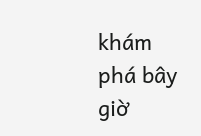khám phá bây giờ